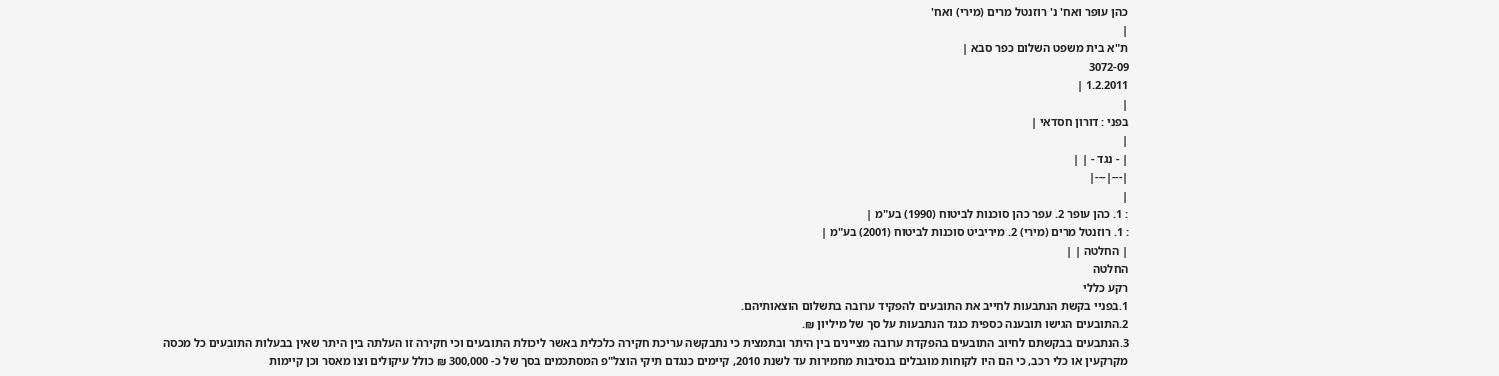כהן עופר ואח' נ' רוזנטל מרים (מירי) ואח'
|
ת"א בית משפט השלום כפר סבא |
3072-09
1.2.2011 |
|
בפני : דורון חסדאי |
|
| - נגד - | |
|---|---|
|
: 1. כהן עופר 2. עפר כהן סוכנות לביטוח (1990) בע"מ |
: 1. רוזנטל מרים (מירי) 2. מיריביט סוכנות לביטוח (2001) בע"מ |
| החלטה | |
החלטה
רקע כללי
1.בפניי בקשת הנתבעות לחייב את התובעים להפקיד ערובה בתשלום הוצאותיהם.
2.התובעים הגישו תובענה כספית כנגד הנתבעות על סך של מיליון ₪.
3.הנתבעים בבקשתם לחיוב התובעים בהפקדת ערובה מציינים בין היתר ובתמצית כי נתבקשה עריכת חקירה כלכלית באשר ליכולת התובעים וכי חקירה זו העלתה בין היתר שאין בבעלות התובעים כל מכסה מקרקעין או כלי רכב, כי הם היו לקוחות מוגבלים בנסיבות מחמירות עד לשנת 2010, קיימים כנגדם תיקי הוצל"פ המסתכמים בסך של כ- 300,000 ₪ כולל עיקולים וצו מאסר וכן קיימות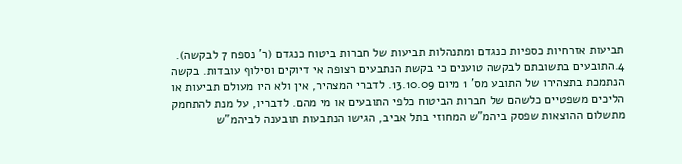תביעות אזרחיות כספיות כנגדם ומתנהלות תביעות של חברות ביטוח כנגדם (ר' נספח 7 לבקשה).
4.התובעים בתשובתם לבקשה טוענים כי בקשת הנתבעים רצופה אי דיוקים וסילוף עובדות. בקשה הנתמכת בתצהירו של התובע מס' 1 מיום 13.10.09. לדברי המצהיר, אין ולא היו מעולם תביעות או הליכים משפטיים כלשהם של חברות הביטוח כלפי התובעים או מי מהם. לדבריו, על מנת להתחמק מתשלום ההוצאות שפסק ביהמ"ש המחוזי בתל אביב, הגישו הנתבעות תובענה לביהמ"ש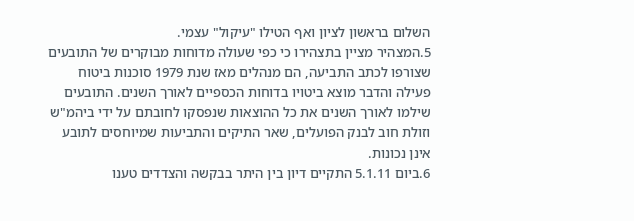השלום בראשון לציון ואף הטילו "עיקול" עצמי.
5.המצהיר מציין בתצהירו כי כפי שעולה מדוחות מבוקרים של התובעים שצורפו לכתב התביעה, הם מנהלים מאז שנת 1979 סוכנות ביטוח פעילה והדבר מוצא ביטויו בדוחות הכספיים לאורך השנים. התובעים שילמו לאורך השנים את כל ההוצאות שנפסקו לחובתם על ידי ביהמ"ש וזולת חוב לבנק הפועלים, שאר התיקים והתביעות שמיוחסים לתובע אינן נכונות.
6.ביום 5.1.11 התקיים דיון בין היתר בבקשה והצדדים טענו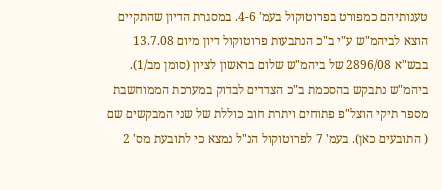טענותיהם כמפורט בפרוטוקול בעמ' 4-6. במסגרת הדיון שהתקיים הוצא לביהמ"ש ע"י ב"כ הנתבעות פרוטוקול דיון מיום 13.7.08 בבש"א 2896/08 של ביהמ"ש שלום בראשון לציון (סומן מב/1).
ביהמ"ש נתבקש בהסכמת ב"כ הצדדים לבדוק במערכת הממוחשבת מספר תיקי הוצל"פ פתוחים ויתרת חוב כוללת של שני המבקשים שם ( התובעים כאן). בעמ' 7 לפרוטוקול הנ"ל נמצא כי לתובעת מס' 2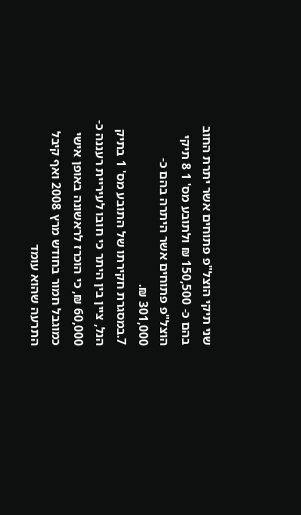שני תיקי הוצל"פ פתוחים אשר יתרת החוב בהם כ- 150,500 ₪ ולתובע מס' 1 8 תיקי הוצל"פ פתוחים אשר היתרה בהם כ- 301,000 ₪.
7.במסגרת חקירתו של התובע מס' 1 בתיק הנל, ציין בין היתר כי חובו לעיריית רעננה כ- 60,000 ₪, כי הוכרז לראשונה באופן אישי כמוגבל חמור בחודש מרץ 2008 ואף קיבל התרעה שהוא עומד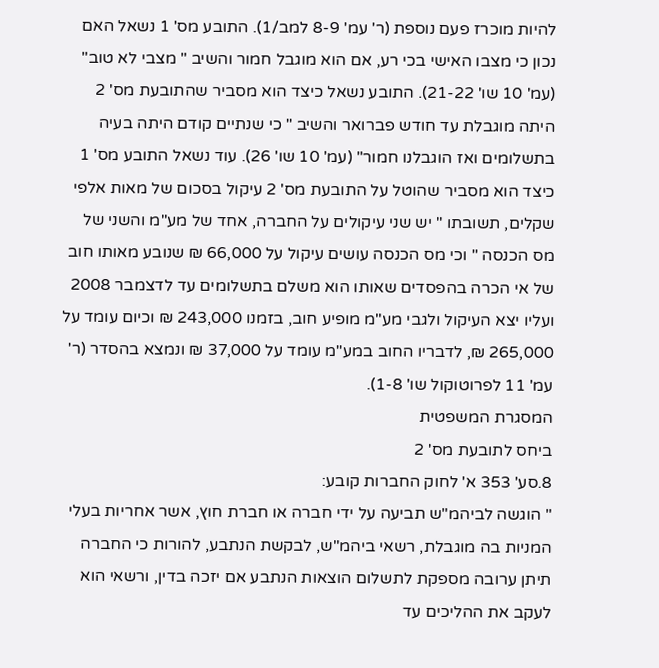להיות מוכרז פעם נוספת (ר' עמ' 8-9 למב/1). התובע מס' 1 נשאל האם נכון כי מצבו האישי בכי רע, אם הוא מוגבל חמור והשיב " מצבי לא טוב" (עמ' 10 שו' 21-22). התובע נשאל כיצד הוא מסביר שהתובעת מס' 2 היתה מוגבלת עד חודש פברואר והשיב " כי שנתיים קודם היתה בעיה בתשלומים ואז הוגבלנו חמור" (עמ' 10 שו' 26). עוד נשאל התובע מס' 1 כיצד הוא מסביר שהוטל על התובעת מס' 2 עיקול בסכום של מאות אלפי שקלים, תשובתו " יש שני עיקולים על החברה, אחד של מע"מ והשני של מס הכנסה " וכי מס הכנסה עושים עיקול על 66,000 ₪ שנובע מאותו חוב של אי הכרה בהפסדים שאותו הוא משלם בתשלומים עד לדצמבר 2008 ועליו יצא העיקול ולגבי מע"מ מופיע חוב, בזמנו 243,000 ₪ וכיום עומד על 265,000 ₪, לדבריו החוב במע"מ עומד על 37,000 ₪ ונמצא בהסדר (ר' עמ' 11 לפרוטוקול שו' 1-8).
המסגרת המשפטית
ביחס לתובעת מס' 2
8.סע' 353 א' לחוק החברות קובע:
" הוגשה לביהמ"ש תביעה על ידי חברה או חברת חוץ, אשר אחריות בעלי המניות בה מוגבלת, רשאי ביהמ"ש, לבקשת הנתבע, להורות כי החברה תיתן ערובה מספקת לתשלום הוצאות הנתבע אם יזכה בדין, ורשאי הוא לעקב את ההליכים עד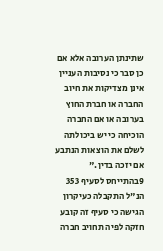שתינתן הערובה אלא אם כן סבר כי נסיבות העניין אינן מצדיקות את חיוב החברה או חברת החוץ בערובה או אם החברה הוכיחה כי יש ביכולתה לשלם את הוצאות הנתבע אם יזכה בדין."
9בהתייחס לסעיף 353 הנ"ל התקבלה כעיקרון הגישה כי סעיף זה קובע חזקה לפיה תחויב חברה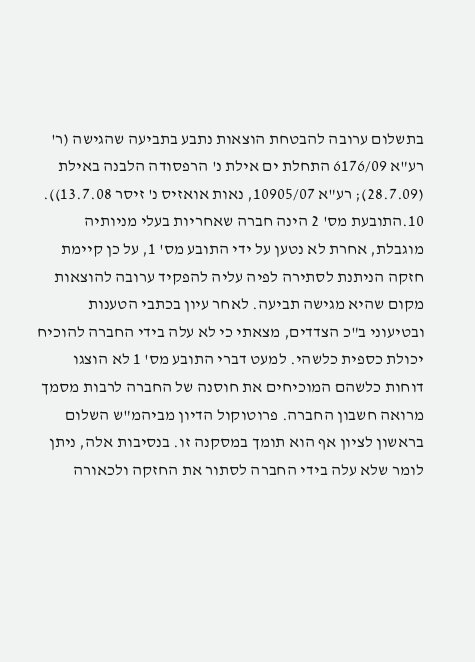בתשלום ערובה להבטחת הוצאות נתבע בתביעה שהגישה (ר' רע"א 6176/09 התחלת ים אילת נ' הרפסודה הלבנה באילת (28.7.09); רע"א 10905/07, נאות אואזיס נ' זיסר 13.7.08)).
10.התובעת מס' 2 הינה חברה שאחריות בעלי מניותיה מוגבלת, אחרת לא נטען על ידי התובע מס' 1, על כן קיימת חזקה הניתנת לסתירה לפיה עליה להפקיד ערובה להוצאות מקום שהיא מגישה תביעה. לאחר עיון בכתבי הטענות ובטיעוני ב"כ הצדדים, מצאתי כי לא עלה בידי החברה להוכיח יכולת כספית כלשהי. למעט דברי התובע מס' 1 לא הוצגו דוחות כלשהם המוכיחים את חוסנה של החברה לרבות מסמך מרואה חשבון החברה. פרוטוקול הדיון מביהמ"ש השלום בראשון לציון אף הוא תומך במסקנה זו. בנסיבות אלה, ניתן לומר שלא עלה בידי החברה לסתור את החזקה ולכאורה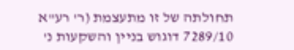תחולתה של זו מתעצמת (ר' רע"א 7289/10 דוגוש בניין והשקעות נ'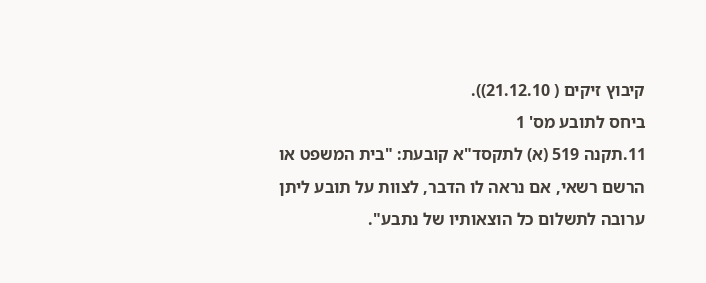קיבוץ זיקים ( 21.12.10)).
ביחס לתובע מס' 1
11.תקנה 519 (א) לתקסד"א קובעת: "בית המשפט או הרשם רשאי, אם נראה לו הדבר, לצוות על תובע ליתן ערובה לתשלום כל הוצאותיו של נתבע".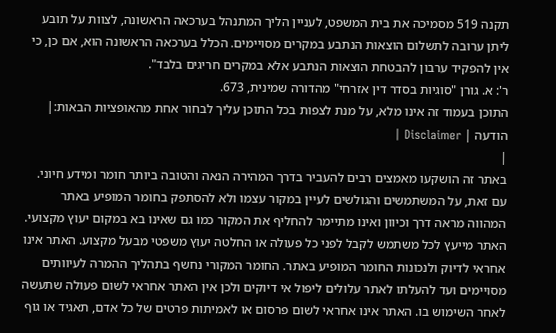תקנה 519 מסמיכה את בית המשפט, לעניין הליך המתנהל בערכאה הראשונה, לצוות על תובע ליתן ערובה לתשלום הוצאות הנתבע במקרים מסויימים. הכלל בערכאה הראשונה הוא, אם כן, כי אין להפקיד ערבון להבטחת הוצאות הנתבע אלא במקרים חריגים בלבד".
ר': א. גורן "סוגיות בסדר דין אזרחי" מהדורה שמינית, 673.
התוכן בעמוד זה אינו מלא, על מנת לצפות בכל התוכן עליך לבחור אחת מהאופציות הבאות:| הודעה | Disclaimer |
|
באתר זה הושקעו מאמצים רבים להעביר בדרך המהירה הנאה והטובה ביותר חומר ומידע חיוני. עם זאת, על המשתמשים והגולשים לעיין במקור עצמו ולא להסתפק בחומר המופיע באתר המהווה מראה דרך וכיוון ואינו מתיימר להחליף את המקור כמו גם שאינו בא במקום יעוץ מקצועי. האתר מייעץ לכל משתמש לקבל לפני כל פעולה או החלטה יעוץ משפטי מבעל מקצוע. האתר אינו אחראי לדיוק ולנכונות החומר המופיע באתר. החומר המקורי נחשף בתהליך ההמרה לעיוותים מסויימים ועד להעלתו לאתר עלולים ליפול אי דיוקים ולכן אין האתר אחראי לשום פעולה שתעשה לאחר השימוש בו. האתר אינו אחראי לשום פרסום או לאמיתות פרטים של כל אדם, תאגיד או גוף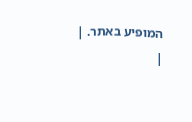המופיע באתר. |
|